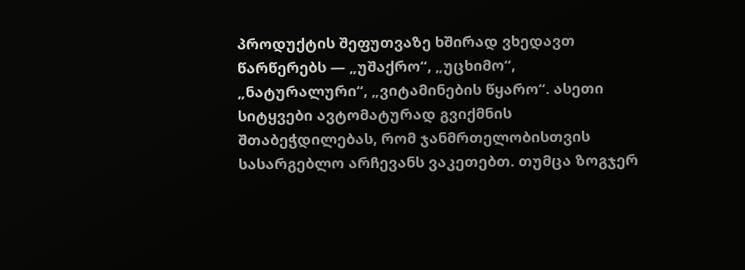პროდუქტის შეფუთვაზე ხშირად ვხედავთ წარწერებს — „უშაქრო“, „უცხიმო“, „ნატურალური“, „ვიტამინების წყარო“. ასეთი სიტყვები ავტომატურად გვიქმნის შთაბეჭდილებას, რომ ჯანმრთელობისთვის სასარგებლო არჩევანს ვაკეთებთ. თუმცა ზოგჯერ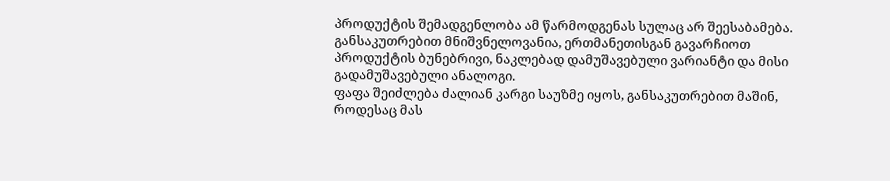პროდუქტის შემადგენლობა ამ წარმოდგენას სულაც არ შეესაბამება. განსაკუთრებით მნიშვნელოვანია, ერთმანეთისგან გავარჩიოთ პროდუქტის ბუნებრივი, ნაკლებად დამუშავებული ვარიანტი და მისი გადამუშავებული ანალოგი.
ფაფა შეიძლება ძალიან კარგი საუზმე იყოს, განსაკუთრებით მაშინ, როდესაც მას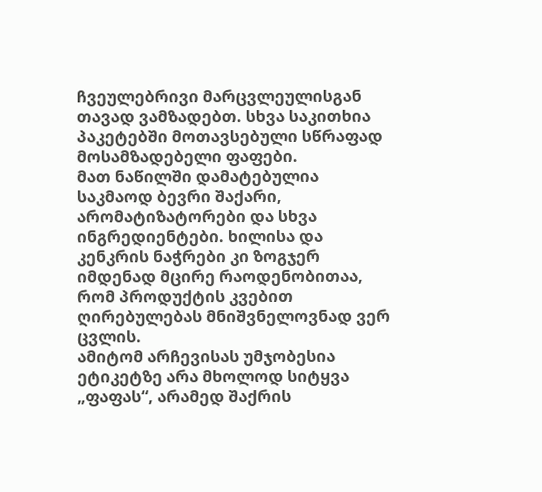ჩვეულებრივი მარცვლეულისგან თავად ვამზადებთ. სხვა საკითხია პაკეტებში მოთავსებული სწრაფად მოსამზადებელი ფაფები.
მათ ნაწილში დამატებულია საკმაოდ ბევრი შაქარი, არომატიზატორები და სხვა ინგრედიენტები. ხილისა და კენკრის ნაჭრები კი ზოგჯერ იმდენად მცირე რაოდენობითაა, რომ პროდუქტის კვებით ღირებულებას მნიშვნელოვნად ვერ ცვლის.
ამიტომ არჩევისას უმჯობესია ეტიკეტზე არა მხოლოდ სიტყვა „ფაფას“, არამედ შაქრის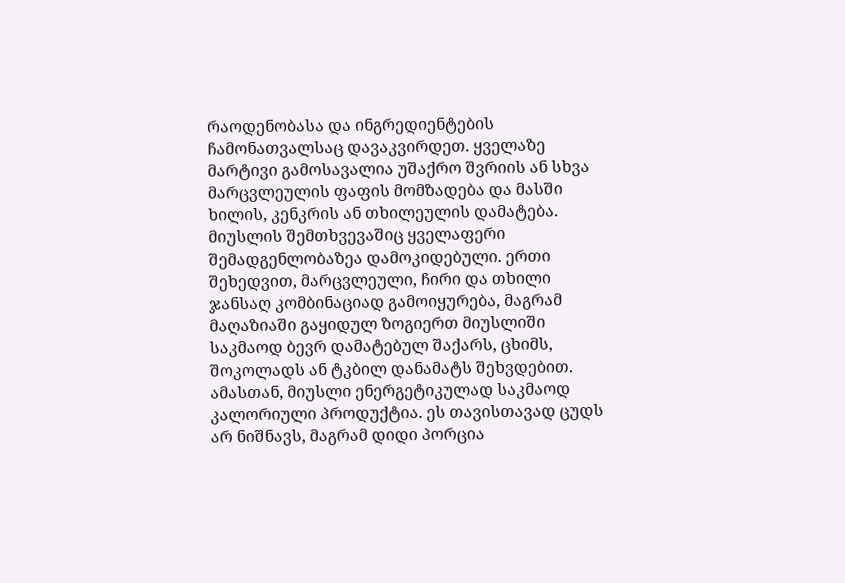რაოდენობასა და ინგრედიენტების ჩამონათვალსაც დავაკვირდეთ. ყველაზე მარტივი გამოსავალია უშაქრო შვრიის ან სხვა მარცვლეულის ფაფის მომზადება და მასში ხილის, კენკრის ან თხილეულის დამატება.
მიუსლის შემთხვევაშიც ყველაფერი შემადგენლობაზეა დამოკიდებული. ერთი შეხედვით, მარცვლეული, ჩირი და თხილი ჯანსაღ კომბინაციად გამოიყურება, მაგრამ მაღაზიაში გაყიდულ ზოგიერთ მიუსლიში საკმაოდ ბევრ დამატებულ შაქარს, ცხიმს, შოკოლადს ან ტკბილ დანამატს შეხვდებით.
ამასთან, მიუსლი ენერგეტიკულად საკმაოდ კალორიული პროდუქტია. ეს თავისთავად ცუდს არ ნიშნავს, მაგრამ დიდი პორცია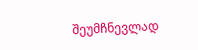შეუმჩნევლად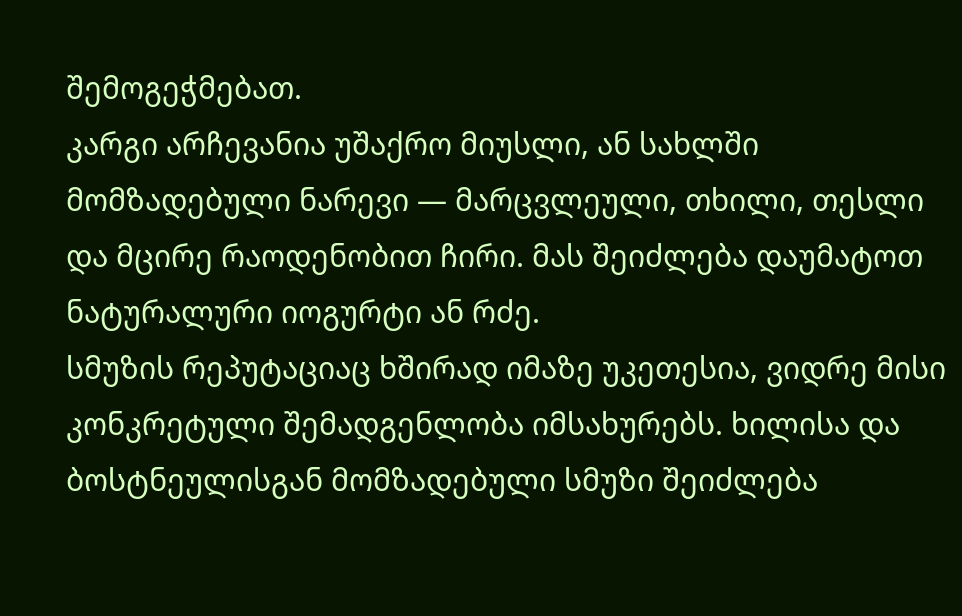შემოგეჭმებათ.
კარგი არჩევანია უშაქრო მიუსლი, ან სახლში მომზადებული ნარევი — მარცვლეული, თხილი, თესლი და მცირე რაოდენობით ჩირი. მას შეიძლება დაუმატოთ ნატურალური იოგურტი ან რძე.
სმუზის რეპუტაციაც ხშირად იმაზე უკეთესია, ვიდრე მისი კონკრეტული შემადგენლობა იმსახურებს. ხილისა და ბოსტნეულისგან მომზადებული სმუზი შეიძლება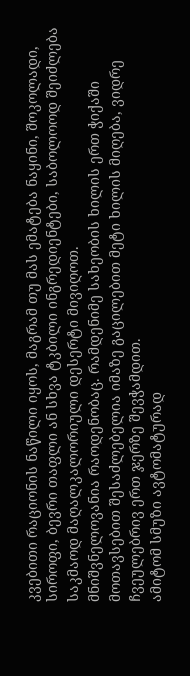კვებითი რაციონის ნაწილი იყოს, მაგრამ თუ მას ემატება ნაყინი, შოკოლადი, სიროფი, ბევრი თაფლი ან სხვა ტკბილი ინგრედიენტები, საბოლოოდ შეიძლება საკმაოდ მაღალკალორიული დესერტი მივიღოთ.
მნიშვნელოვანია რაოდენობაც. რამდენიმე სახეობის ხილის ერთ ჭიქაში მოთავსებით შესაძლებელია იმაზე გაცილებით მეტი ხილის მიღება, ვიდრე ჩვეულებრივ ერთ ჯერზე შევჭამდით.
ამიტომ სმუზი ავტომატურად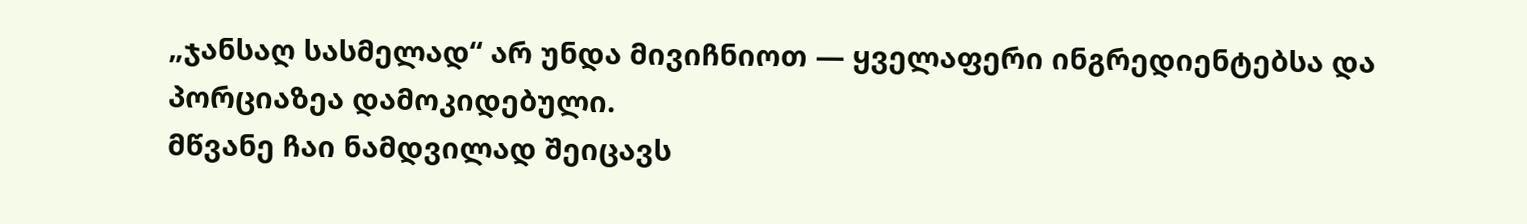„ჯანსაღ სასმელად“ არ უნდა მივიჩნიოთ — ყველაფერი ინგრედიენტებსა და პორციაზეა დამოკიდებული.
მწვანე ჩაი ნამდვილად შეიცავს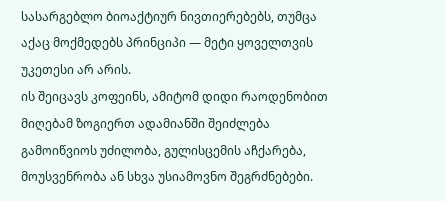სასარგებლო ბიოაქტიურ ნივთიერებებს, თუმცა აქაც მოქმედებს პრინციპი — მეტი ყოველთვის უკეთესი არ არის.
ის შეიცავს კოფეინს, ამიტომ დიდი რაოდენობით მიღებამ ზოგიერთ ადამიანში შეიძლება გამოიწვიოს უძილობა, გულისცემის აჩქარება, მოუსვენრობა ან სხვა უსიამოვნო შეგრძნებები.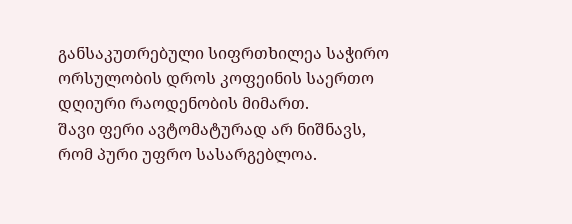განსაკუთრებული სიფრთხილეა საჭირო ორსულობის დროს კოფეინის საერთო დღიური რაოდენობის მიმართ.
შავი ფერი ავტომატურად არ ნიშნავს, რომ პური უფრო სასარგებლოა.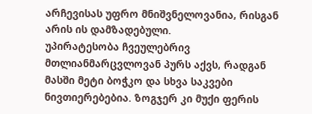არჩევისას უფრო მნიშვნელოვანია, რისგან არის ის დამზადებული.
უპირატესობა ჩვეულებრივ მთლიანმარცვლოვან პურს აქვს, რადგან მასში მეტი ბოჭკო და სხვა საკვები ნივთიერებებია. ზოგჯერ კი მუქი ფერის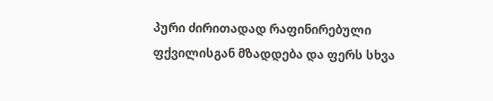პური ძირითადად რაფინირებული ფქვილისგან მზადდება და ფერს სხვა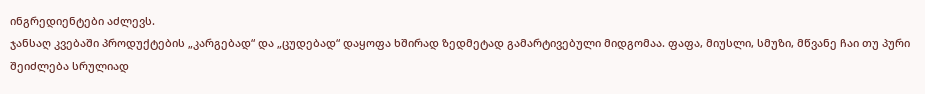ინგრედიენტები აძლევს.
ჯანსაღ კვებაში პროდუქტების „კარგებად“ და „ცუდებად“ დაყოფა ხშირად ზედმეტად გამარტივებული მიდგომაა. ფაფა, მიუსლი, სმუზი, მწვანე ჩაი თუ პური შეიძლება სრულიად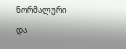ნორმალური და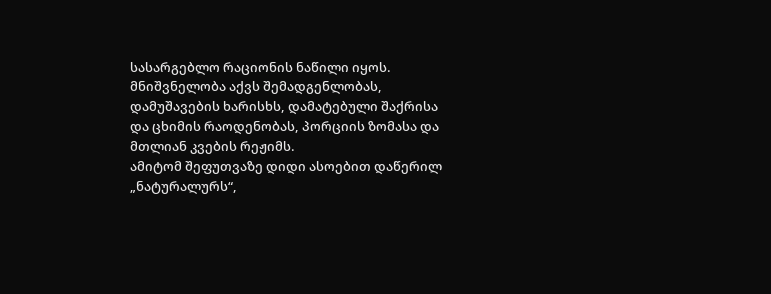სასარგებლო რაციონის ნაწილი იყოს. მნიშვნელობა აქვს შემადგენლობას, დამუშავების ხარისხს, დამატებული შაქრისა და ცხიმის რაოდენობას, პორციის ზომასა და მთლიან კვების რეჟიმს.
ამიტომ შეფუთვაზე დიდი ასოებით დაწერილ „ნატურალურს“,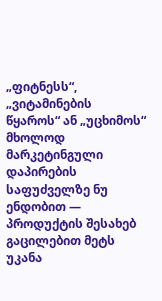„ფიტნესს“, „ვიტამინების წყაროს“ ან „უცხიმოს“ მხოლოდ მარკეტინგული დაპირების საფუძველზე ნუ ენდობით — პროდუქტის შესახებ გაცილებით მეტს უკანა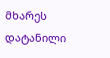მხარეს დატანილი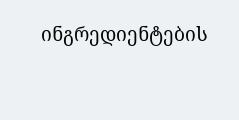ინგრედიენტების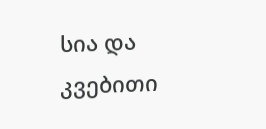სია და კვებითი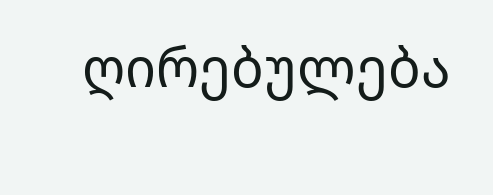ღირებულება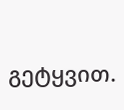გეტყვით.